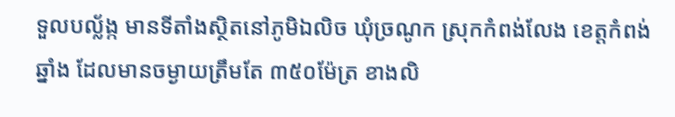ទួលបល្ល័ង្ក មានទីតាំងស្ថិតនៅភូមិឯលិច ឃុំច្រណូក ស្រុកកំពង់លែង ខេត្តកំពង់ឆ្នាំង ដែលមានចម្ងាយត្រឹមតែ ៣៥០ម៉ែត្រ ខាងលិ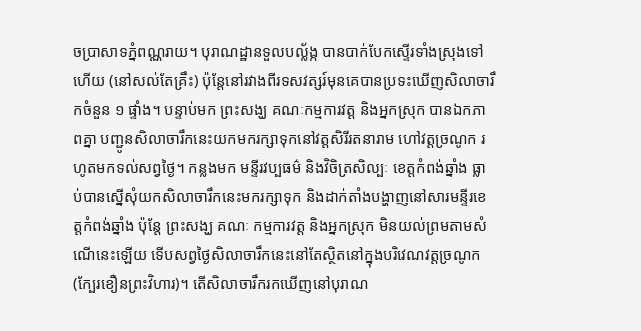ចប្រាសាទភ្នំពណ្ណរាយ។ បុរាណដ្ឋានទួលបល្ល័ង្ក បានបាក់បែកស្ទើរទាំងស្រុងទៅហើយ (នៅសល់តែគ្រឹះ) ប៉ុន្តែនៅរវាងពីរទសវត្សរ៍មុនគេបានប្រទះឃើញសិលាចារឹកចំនួន ១ ផ្ទាំង។ បន្ទាប់មក ព្រះសង្ឃ គណៈកម្មការវត្ត និងអ្នកស្រុក បានឯកភាពគ្នា បញ្ជូនសិលាចារឹកនេះយកមករក្សាទុកនៅវត្តសិរីរតនារាម ហៅវត្តច្រណូក រហូតមកទល់សព្វថ្ងៃ។ កន្លងមក មន្ទីរវប្បធម៌ និងវិចិត្រសិល្បៈ ខេត្តកំពង់ឆ្នាំង ធ្លាប់បានស្នើសុំយកសិលាចារឹកនេះមករក្សាទុក និងដាក់តាំងបង្ហាញនៅសារមន្ទីរខេត្តកំពង់ឆ្នាំង ប៉ុន្តែ ព្រះសង្ឃ គណៈ កម្មការវត្ត និងអ្នកស្រុក មិនយល់ព្រមតាមសំណើនេះឡើយ ទើបសព្វថ្ងៃសិលាចារឹកនេះនៅតែស្ថិតនៅក្នុងបរិវេណវត្តច្រណូក (ក្បែរខឿនព្រះវិហារ)។ តើសិលាចារឹករកឃើញនៅបុរាណ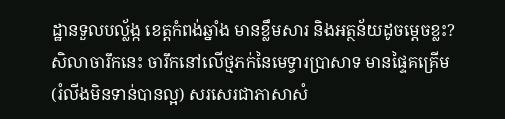ដ្ឋានទួលបល្ល័ង្ក ខេត្តកំពង់ឆ្នាំង មានខ្លឹមសារ និងអត្ថន័យដូចម្តេចខ្លះ?
សិលាចារឹកនេះ ចារឹកនៅលើថ្មភក់នៃមេទ្វារប្រាសាទ មានផ្ទៃគគ្រើម (រំលីងមិនទាន់បានល្អ) សរសេរជាភាសាសំ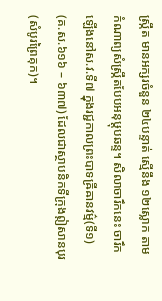ស្រ្កឹត មានអក្សរចំនួន ២៤បន្ទាត់ ស្មើនឹង ១២ស្លោក តាមកំណាព្យសំស្រ្កឹតបែបអនុឞ្តុបឆន្ទ។ សិលាចារឹកនេះ ចារឹកឡើងនៅស.វ.ទី៧ ក្នុងរជ្ជកាលព្រះបាទឝ្រីឝានវម៌្ម(ទី១) (គ.ស.៦១៦ – ៦៣៧) ដែលជាស្ថាបនិកទីក្រុងឦសានបុរ (សំបូរព្រៃគុក)។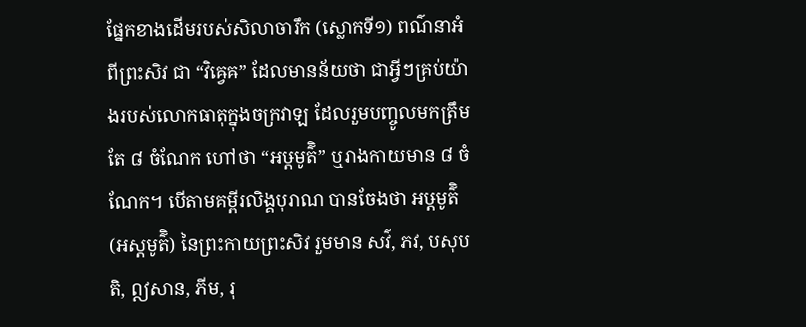ផ្នែកខាងដើមរបស់សិលាចារឹក (ស្លោកទី១) ពណ៌នាអំពីព្រះសិវ ជា “វិឝ្វេឝ” ដែលមានន័យថា ជាអ្វីៗគ្រប់យ៉ាងរបស់លោកធាតុក្នុងចក្រវាឡ ដែលរួមបញ្ចូលមកត្រឹមតែ ៨ ចំណែក ហៅថា “អឞ្ដមូត៌ិ” ឬរាងកាយមាន ៨ ចំណែក។ បើតាមគម្ពីរលិង្គបុរាណ បានចែងថា អឞ្ដមូត៌ិ (អស្តមូត៌ិ) នៃព្រះកាយព្រះសិវ រួមមាន សវ៌, ភវ, បសុបតិ, ឦសាន, ភីម, រុ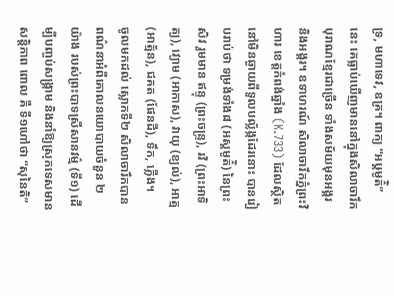ទ្រ, មហាទេវ, ឧគ្រ។ ពាក្យ “អឞ្ដមូត៌ិ” នេះ គេធ្លាប់ឃើញមាននៅក្នុងសិលាចារឹកបុរាណខ្មែរជាច្រើន ទាំងសម័យមុនអង្គរ និងអង្គរ។ ឧទាហរណ៍ សិលាចារឹកភ្នំព្រះវិហារ ខេត្តកំពង់ឆ្នាំង (K.733) ដែលស្ថិតនៅមិនឆ្ងាយពីទួលបល្ល័ង្កដែរនោះ បានរៀបរាប់ថា ទម្រង់ទាំង៨ (អស្តមូត៌ិ) នៃព្រះសិវ រួមមាន ឥន្ទុ (ព្រះចន្រ្ទ), រវិ (ព្រះអាទិត្យ), វ្យោម (អាកាស), វាយុ (ខ្យល់), អាត្ម (អាត្ម័ន), ជគត (ផែនដី), ទឹក, ភ្លើង។
ចូលមកដល់ ស្លោកទី២ សិលាចារឹកបានពណ៌នាអំពីគោលនយោបាយចំនួន ២ យ៉ាង របស់ព្រះបាទស្រីសានវម៌្ម (ទី១) ដើម្បីបញ្ចប់សង្រ្គាម និងនាំឱ្យស្រុកទេសមានសន្តិភាព ពោល គឺ ទី១ហៅថា “សុនៃតិ”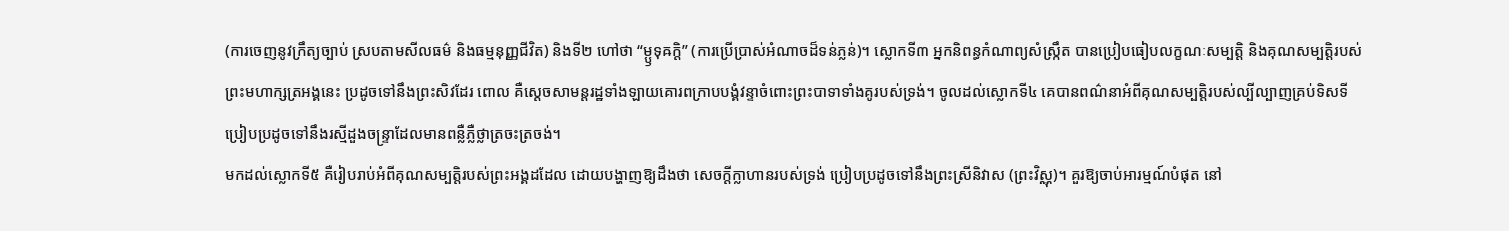(ការចេញនូវក្រឹត្យច្បាប់ ស្របតាមសីលធម៌ និងធម្មនុញ្ញជីវិត) និងទី២ ហៅថា “ម្ឫទុឝក្តិ” (ការប្រើប្រាស់អំណាចដ៏ទន់ភ្លន់)។ ស្លោកទី៣ អ្នកនិពន្ធកំណាព្យសំស្រ្កឹត បានប្រៀបធៀបលក្ខណៈសម្បត្តិ និងគុណសម្បត្តិរបស់ព្រះមហាក្សត្រអង្គនេះ ប្រដូចទៅនឹងព្រះសិវដែរ ពោល គឺស្តេចសាមន្តរដ្ឋទាំងឡាយគោរពក្រាបបង្គំវន្ទាចំពោះព្រះបាទាទាំងគូរបស់ទ្រង់។ ចូលដល់ស្លោកទី៤ គេបានពណ៌នាអំពីគុណសម្បត្តិរបស់ល្បីល្បាញគ្រប់ទិសទី ប្រៀបប្រដូចទៅនឹងរស្មីដួងចន្រ្ទាដែលមានពន្លឺភ្លឺថ្លាត្រចះត្រចង់។
មកដល់ស្លោកទី៥ គឺរៀបរាប់អំពីគុណសម្បត្តិរបស់ព្រះអង្គដដែល ដោយបង្ហាញឱ្យដឹងថា សេចក្តីក្លាហានរបស់ទ្រង់ ប្រៀបប្រដូចទៅនឹងព្រះស្រីនិវាស (ព្រះវិស្ណុ)។ គួរឱ្យចាប់អារម្មណ៍បំផុត នៅ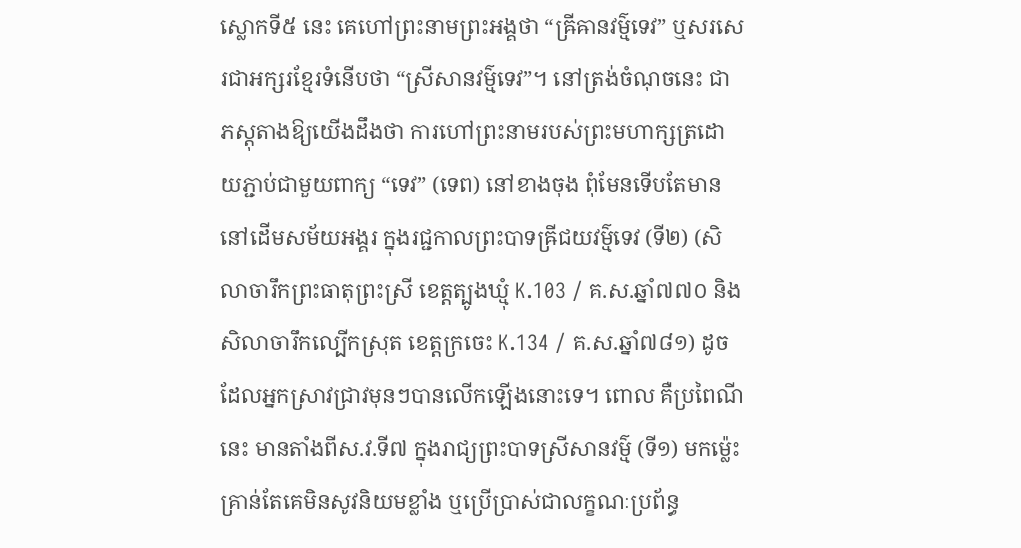ស្លោកទី៥ នេះ គេហៅព្រះនាមព្រះអង្គថា “ឝ្រីឝានវម៌្មទេវ” ឬសរសេរជាអក្សរខ្មែរទំនើបថា “ស្រីសានវម៌្មទេវ”។ នៅត្រង់ចំណុចនេះ ជាភស្តុតាងឱ្យយើងដឹងថា ការហៅព្រះនាមរបស់ព្រះមហាក្សត្រដោយភ្ជាប់ជាមួយពាក្យ “ទេវ” (ទេព) នៅខាងចុង ពុំមែនទើបតែមាននៅដើមសម័យអង្គរ ក្នុងរជ្ជកាលព្រះបាទឝ្រីជយវម៌្មទេវ (ទី២) (សិលាចារឹកព្រះធាតុព្រះស្រី ខេត្តត្បូងឃ្មុំ K.103 / គ.ស.ឆ្នាំ៧៧០ និងសិលាចារឹកល្បើកស្រុត ខេត្តក្រចេះ K.134 / គ.ស.ឆ្នាំ៧៨១) ដូចដែលអ្នកស្រាវជ្រាវមុនៗបានលើកឡើងនោះទេ។ ពោល គឺប្រពៃណីនេះ មានតាំងពីស.វ.ទី៧ ក្នុងរាជ្យព្រះបាទស្រីសានវម៌្ម (ទី១) មកម្ល៉េះ គ្រាន់តែគេមិនសូវនិយមខ្លាំង ឬប្រើប្រាស់ជាលក្ខណៈប្រព័ន្ធ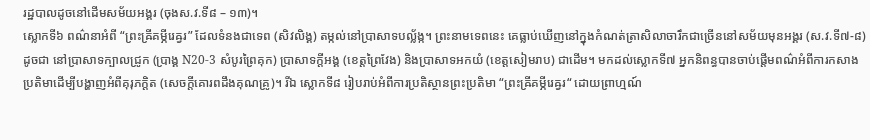រដ្ឋបាលដូចនៅដើមសម័យអង្គរ (ចុងស.វ.ទី៨ – ១៣)។
ស្លោកទី៦ ពណ៌នាអំពី “ព្រះឝ្រីគម្ភីរេឝ្វរ” ដែលទំនងជាទេព (សិវលិង្គ) តម្កល់នៅប្រាសាទបល្ល័ង្ក។ ព្រះនាមទេពនេះ គេធ្លាប់ឃើញនៅក្នុងកំណត់ត្រាសិលាចារឹកជាច្រើននៅសម័យមុនអង្គរ (ស.វ.ទី៧-៨) ដូចជា នៅប្រាសាទក្បាលជ្រូក (ប្រាង្គ N20-3 សំបូរព្រៃគុក) ប្រាសាទក្តីអង្គ (ខេត្តព្រៃវែង) និងប្រាសាទអកយំ (ខេត្តសៀមរាប) ជាដើម។ មកដល់ស្លោកទី៧ អ្នកនិពន្ធបានចាប់ផ្តើមពណ៌អំពីការកសាងប្រតិមាដើម្បីបង្ហាញអំពីគុរុភក្តិត (សេចក្តីគោរពដឹងគុណគ្រូ)។ រីឯ ស្លោកទី៨ រៀបរាប់អំពីការប្រតិស្ថានព្រះប្រតិមា “ព្រះឝ្រីគម្ភីរេឝ្វរ“ ដោយព្រាហ្មណ៍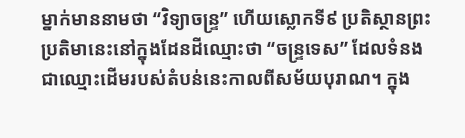ម្នាក់មាននាមថា “វិទ្យាចន្រ្ទ” ហើយស្លោកទី៩ ប្រតិស្ថានព្រះប្រតិមានេះនៅក្នុងដែនដីឈ្មោះថា “ចន្រ្ទទេស” ដែលទំនងជាឈ្មោះដើមរបស់តំបន់នេះកាលពីសម័យបុរាណ។ ក្នុង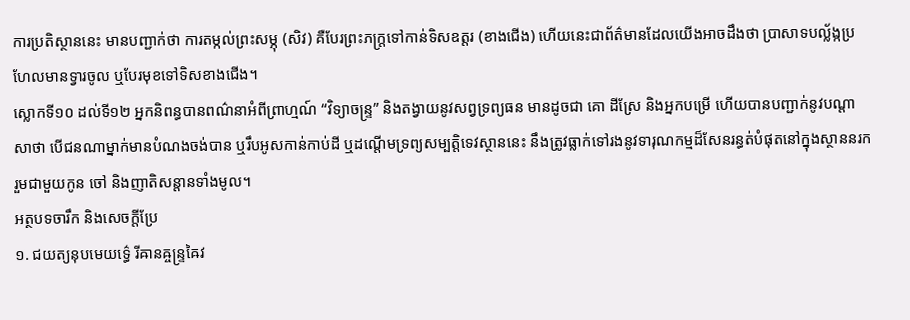ការប្រតិស្ថាននេះ មានបញ្ជាក់ថា ការតម្កល់ព្រះសម្ភុ (សិវ) គឺបែរព្រះភក្រ្តទៅកាន់ទិសឧត្តរ (ខាងជើង) ហើយនេះជាព័ត៌មានដែលយើងអាចដឹងថា ប្រាសាទបល្ល័ង្កប្រហែលមានទ្វារចូល ឬបែរមុខទៅទិសខាងជើង។
ស្លោកទី១០ ដល់ទី១២ អ្នកនិពន្ធបានពណ៌នាអំពីព្រាហ្មណ៍ “វិទ្យាចន្រ្ទ” និងតង្វាយនូវសព្វទ្រព្យធន មានដូចជា គោ ដីស្រែ និងអ្នកបម្រើ ហើយបានបញ្ជាក់នូវបណ្តាសាថា បើជនណាម្នាក់មានបំណងចង់បាន ឬរឹបអូសកាន់កាប់ដី ឬដណ្តើមទ្រព្យសម្បត្តិទេវស្ថាននេះ នឹងត្រូវធ្លាក់ទៅរងនូវទារុណកម្មដ៏សែនរន្ធត់បំផុតនៅក្នុងស្ថាននរក រួមជាមួយកូន ចៅ និងញាតិសន្តានទាំងមូល។
អត្ថបទចារឹក និងសេចក្តីប្រែ
១. ជយត្យនុបមេយទ៌្ធេ រីឝានឝ្ចន្ទ្រឝៃវ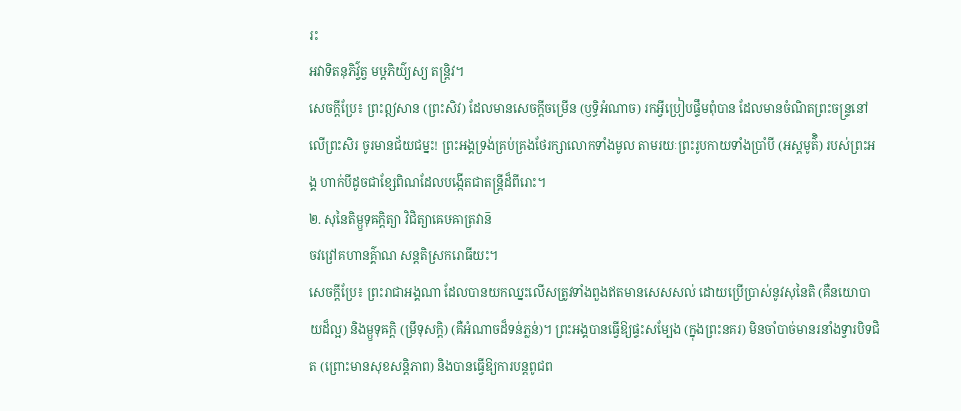រះ
អវាទិតនុភិវ៌្វត្វ មឞ្ដភិយ៌្យស្យ តន្ត្រិវ។
សេចក្តីប្រែ៖ ព្រះឦសាន (ព្រះសិវ) ដែលមានសេចក្តីចម្រើន (ឫទ្ធិអំណាច) រកអ្វីប្រៀបផ្ទឹមពុំបាន ដែលមានចំណិតព្រះចន្ទ្រនៅលើព្រះសិរ ចូរមានជ័យជម្នះ! ព្រះអង្គទ្រង់គ្រប់គ្រងថែរក្សាលោកទាំងមូល តាមរយៈព្រះរូបកាយទាំងប្រាំបី (អស្តមូត៌ិ) របស់ព្រះអង្គ ហាក់បីដូចជាខ្សែពិណដែលបង្កើតជាតន្ត្រីដ៏ពីរោះ។
២. សុនៃតិម្ឫទុឝក្តិត្យា វិជិត្យាឝេឞឝាត្រវាន៑
ចវវ្រៅគហានគ៌្គាណ សន្តតិស្រករោធីយះ។
សេចក្តីប្រែ៖ ព្រះរាជាអង្គណា ដែលបានយកឈ្នះលើសត្រូវទាំងពួងឥតមានសេសសល់ ដោយប្រើប្រាស់នូវសុនៃតិ (គឺនយោបាយដ៏ល្អ) និងម្ឫទុឝក្តិ (ម្រឹទុសក្តិ) (គឺអំណាចដ៏ទន់ភ្លន់)។ ព្រះអង្គបានធ្វើឱ្យផ្ទះសម្បែង (ក្នុងព្រះនគរ) មិនចាំបាច់មានរនាំងទ្វារបិទជិត (ព្រោះមានសុខសន្តិភាព) និងបានធ្វើឱ្យការបន្តពូជព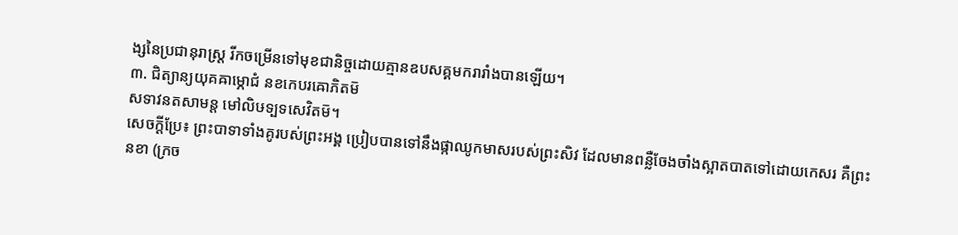ង្សនៃប្រជានុរាស្ត្រ រីកចម្រើនទៅមុខជានិច្ចដោយគ្មានឧបសគ្គមករារាំងបានឡើយ។
៣. ជិត្យាន្យយុគឝាម្ភោជំ នខកេបរឝោភិតម៑
សទាវនតសាមន្ត មៅលិឞទ្បទសេវិតម៑។
សេចក្តីប្រែ៖ ព្រះបាទាទាំងគូរបស់ព្រះអង្គ ប្រៀបបានទៅនឹងផ្កាឈូកមាសរបស់ព្រះសិវ ដែលមានពន្លឺចែងចាំងស្អាតបាតទៅដោយកេសរ គឺព្រះនខា (ក្រច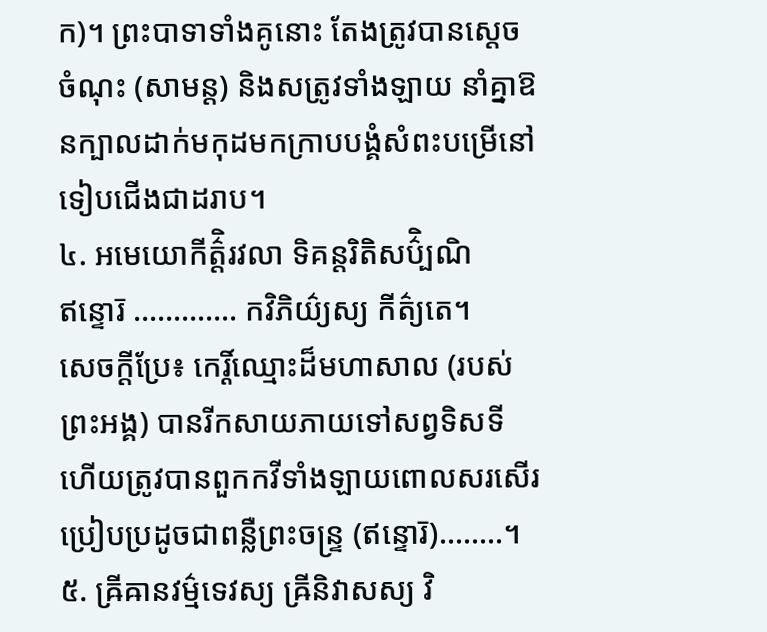ក)។ ព្រះបាទាទាំងគូនោះ តែងត្រូវបានស្តេចចំណុះ (សាមន្ត) និងសត្រូវទាំងឡាយ នាំគ្នាឱនក្បាលដាក់មកុដមកក្រាបបង្គំសំពះបម្រើនៅទៀបជើងជាដរាប។
៤. អមេយោកីត៌ិ្តរវលា ទិគន្តរិតិសប៌ិ្បណិ
ឥន្ទោរ៑ …………. កវិភិយ៌្យស្យ កីត៌្យតេ។
សេចក្តីប្រែ៖ កេរ្តិ៍ឈ្មោះដ៏មហាសាល (របស់ព្រះអង្គ) បានរីកសាយភាយទៅសព្វទិសទី ហើយត្រូវបានពួកកវីទាំងឡាយពោលសរសើរ ប្រៀបប្រដូចជាពន្លឺព្រះចន្ទ្រ (ឥន្ទោរ៑)……..។
៥. ឝ្រីឝានវម៌្មទេវស្យ ឝ្រីនិវាសស្យ វិ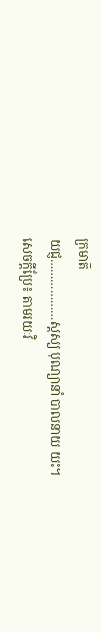ក្រមាត៑
យជ្ញ………………ស្តស្យ បុណ្យានាំ បាលនាយ យះ។
សេចក្តីប្រែ៖ តាមរយៈវិ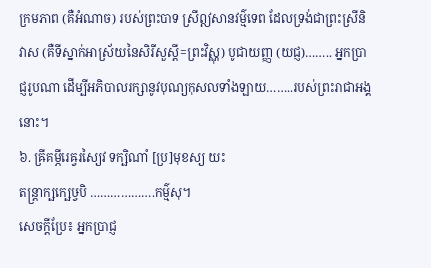ក្រមភាព (គឺអំណាច) របស់ព្រះបាទ ស្រីឦសានវម៌្មទេព ដែលទ្រង់ជាព្រះស្រីនិវាស (គឺទីស្នាក់អាស្រ័យនៃសិរីសួស្តី=ព្រះវិស្ណុ) បូជាយញ្ញ (យជ្ញ)…….. អ្នកប្រាជ្ញរូបណា ដើម្បីអភិបាលរក្សានូវបុណ្យកុសលទាំងឡាយ……..របស់ព្រះរាជាអង្គនោះ។
៦. ឝ្រីគម្ភីរេឝ្វរស្យៃវ ទក្ឞិណាំ [ប្រ]មុខស្យ យះ
តន្ត្រាក្ឞក្ឞេឞ្វបិ ……………….កម៌្មសុ។
សេចក្តីប្រែ៖ អ្នកប្រាជ្ញ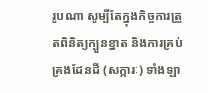រូបណា សូម្បីតែក្នុងកិច្ចការត្រួតពិនិត្យក្បួនខ្នាត និងការគ្រប់គ្រងដែនដី (សក្ការៈ) ទាំងឡា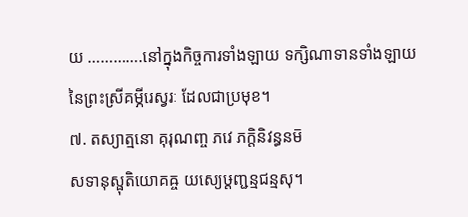យ ………….នៅក្នុងកិច្ចការទាំងឡាយ ទក្សិណាទានទាំងឡាយនៃព្រះស្រីគម្ភីរេស្វរៈ ដែលជាប្រមុខ។
៧. តស្យាត្មនោ គុរុណញ្ច ភវេ ភក្តិនិវន្ធនម៑
សទានុស្ផុតិយោគឝ្ច យស្យេឞ្ដញ្ជន្មជន្មសុ។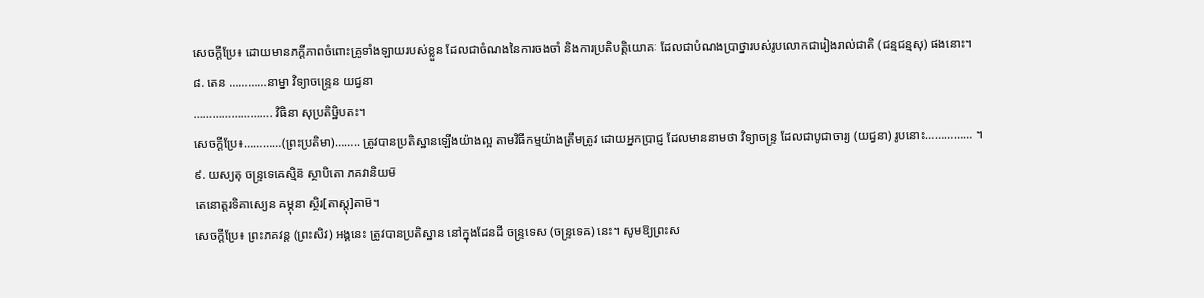សេចក្តីប្រែ៖ ដោយមានភក្តីភាពចំពោះគ្រូទាំងឡាយរបស់ខ្លួន ដែលជាចំណងនៃការចងចាំ និងការប្រតិបត្តិយោគៈ ដែលជាបំណងប្រាថ្នារបស់រូបលោកជារៀងរាល់ជាតិ (ជន្មជន្មសុ) ផងនោះ។
៨. តេន …………នាម្នា វិទ្យាចន្ទ្រេន យជ្វនា
……………………. វិធិនា សុប្រតិឞ្ឋិបតះ។
សេចក្តីប្រែ៖…………(ព្រះប្រតិមា)…….. ត្រូវបានប្រតិស្ឋានឡើងយ៉ាងល្អ តាមវិធីកម្មយ៉ាងត្រឹមត្រូវ ដោយអ្នកប្រាជ្ញ ដែលមាននាមថា វិទ្យាចន្ទ្រ ដែលជាបូជាចារ្យ (យជ្វនា) រូបនោះ…………… ។
៩. យស្យតុ ចន្ទ្រទេឝេស្មិន៑ ស្ថាបិតោ ភគវានិយម៑
តេនោត្តរទិគាស្យេន ឝម្ភុនា ស្ថិរ[តាស្តុ]តាម៑។
សេចក្តីប្រែ៖ ព្រះភគវន្ត (ព្រះសិវ) អង្គនេះ ត្រូវបានប្រតិស្ឋាន នៅក្នុងដែនដី ចន្ទ្រទេស (ចន្ទ្រទេឝ) នេះ។ សូមឱ្យព្រះស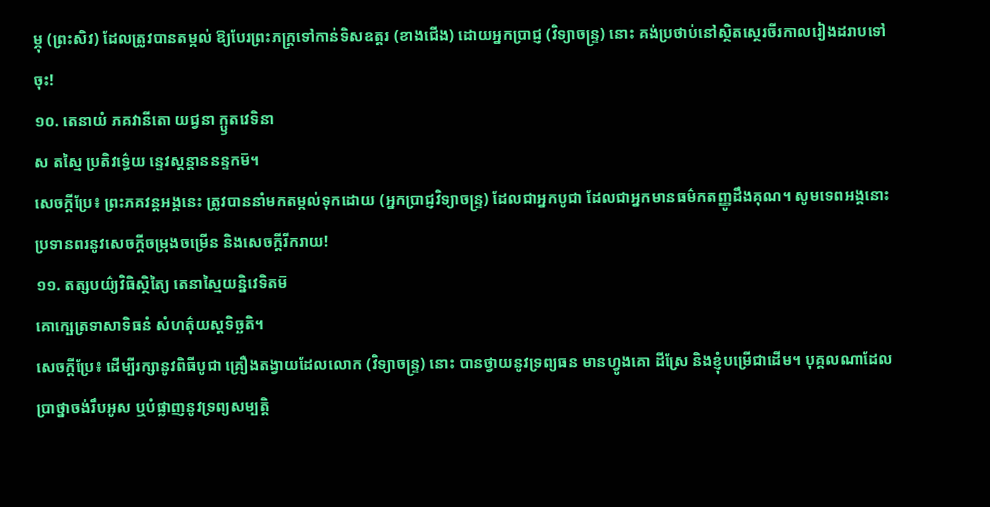ម្ភុ (ព្រះសិវ) ដែលត្រូវបានតម្កល់ ឱ្យបែរព្រះភក្ត្រទៅកាន់ទិសឧត្តរ (ខាងជើង) ដោយអ្នកប្រាជ្ញ (វិទ្យាចន្ទ្រ) នោះ គង់ប្រថាប់នៅស្ថិតស្ថេរចីរកាលរៀងដរាបទៅចុះ!
១០. តេនាយំ ភគវានីតោ យជ្វនា ក្ឫតវេទិនា
ស តស្មៃ ប្រតិវទ៌្ធេយ ន្ទេវស្តន្តាននន្ទកម៑។
សេចក្តីប្រែ៖ ព្រះភគវន្តអង្គនេះ ត្រូវបាននាំមកតម្កល់ទុកដោយ (អ្នកប្រាជ្ញវិទ្យាចន្ទ្រ) ដែលជាអ្នកបូជា ដែលជាអ្នកមានធម៌កតញ្ញូដឹងគុណ។ សូមទេពអង្គនោះប្រទានពរនូវសេចក្ដីចម្រុងចម្រើន និងសេចក្ដីរីករាយ!
១១. តត្សបយ៌្យវិធិស្ថិត្យៃ តេនាស្មៃយន្និវេទិតម៑
គោក្ឞេត្រទាសាទិធនំ សំហត៌ុយស្តទិច្ឆតិ។
សេចក្តីប្រែ៖ ដើម្បីរក្សានូវពិធីបូជា គ្រឿងតង្វាយដែលលោក (វិទ្យាចន្ទ្រ) នោះ បានថ្វាយនូវទ្រព្យធន មានហ្វូងគោ ដីស្រែ និងខ្ញុំបម្រើជាដើម។ បុគ្គលណាដែលប្រាថ្នាចង់រឹបអូស ឬបំផ្លាញនូវទ្រព្យសម្បត្តិ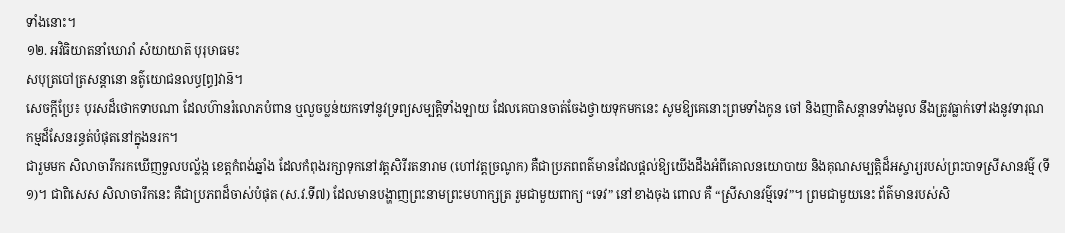ទាំងនោះ។
១២. អវិធិយាតនាំឃោរាំ សំយាយាត៑ បុរុឞាធមះ
សបុត្របៅត្រសន្តានោ នត៌ូយោជនលប្ធ[ព្ធ]វាន៑។
សេចក្តីប្រែ៖ បុរសដ៏ថោកទាបណា ដែលហ៊ានរំលោភបំពាន ឬលួចប្លន់យកទៅនូវទ្រព្យសម្បត្តិទាំងឡាយ ដែលគេបានចាត់ចែងថ្វាយទុកមកនេះ សូមឱ្យគេនោះព្រមទាំងកូន ចៅ និងញាតិសន្តានទាំងមូល នឹងត្រូវធ្លាក់ទៅរងនូវទារុណកម្មដ៏សែនរន្ធត់បំផុតនៅក្នុងនរក។
ជារួមមក សិលាចារឹករកឃើញទួលបល្ល័ង្ក ខេត្តកំពង់ឆ្នាំង ដែលកំពុងរក្សាទុកនៅវត្តសិរីរតនារាម (ហៅវត្តច្រណូក) គឺជាប្រភពពត៌មានដែលផ្តល់ឱ្យយើងដឹងអំពីគោលនយោបាយ និងគុណសម្បត្តិដ៏អស្ចារ្យរបស់ព្រះបាទស្រីសានវម៌្ម (ទី១)។ ជាពិសេស សិលាចារឹកនេះ គឺជាប្រភពដ៏ចាស់បំផុត (ស.វ.ទី៧) ដែលមានបង្ហាញព្រះនាមព្រះមហាក្សត្រ រួមជាមួយពាក្យ “ទេវ” នៅខាងចុង ពោល គឺ “ស្រីសានវម៌្មទេវ”។ ព្រមជាមួយនេះ ព័ត៌មានរបស់សិ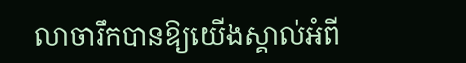លាចារឹកបានឱ្យយើងស្គាល់អំពី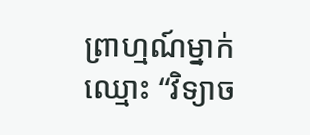ព្រាហ្មណ៍ម្នាក់ឈ្មោះ “វិទ្យាច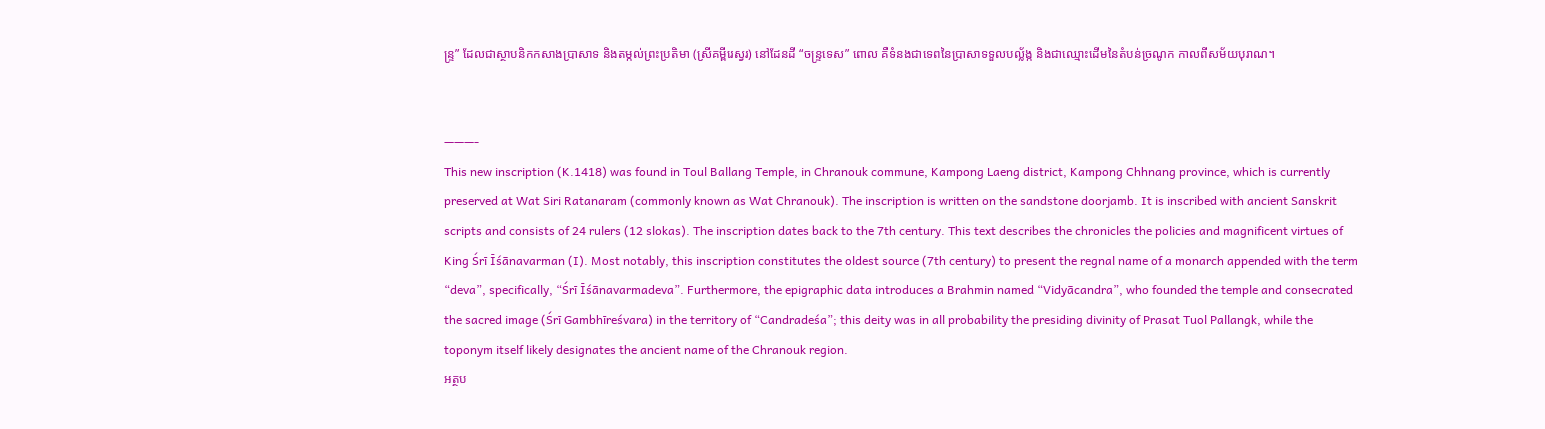ន្រ្ទ” ដែលជាស្ថាបនិកកសាងប្រាសាទ និងតម្កល់ព្រះប្រតិមា (ស្រីគម្ពីរេស្វរ) នៅដែនដី “ចន្រ្ទទេស” ពោល គឺទំនងជាទេពនៃប្រាសាទទួលបល្ល័ង្ក និងជាឈ្មោះដើមនៃតំបន់ច្រណូក កាលពីសម័យបុរាណ។


———-
This new inscription (K.1418) was found in Toul Ballang Temple, in Chranouk commune, Kampong Laeng district, Kampong Chhnang province, which is currently preserved at Wat Siri Ratanaram (commonly known as Wat Chranouk). The inscription is written on the sandstone doorjamb. It is inscribed with ancient Sanskrit scripts and consists of 24 rulers (12 slokas). The inscription dates back to the 7th century. This text describes the chronicles the policies and magnificent virtues of King Śrī Īśānavarman (I). Most notably, this inscription constitutes the oldest source (7th century) to present the regnal name of a monarch appended with the term “deva”, specifically, “Śrī Īśānavarmadeva”. Furthermore, the epigraphic data introduces a Brahmin named “Vidyācandra”, who founded the temple and consecrated the sacred image (Śrī Gambhīreśvara) in the territory of “Candradeśa”; this deity was in all probability the presiding divinity of Prasat Tuol Pallangk, while the toponym itself likely designates the ancient name of the Chranouk region.
អត្ថប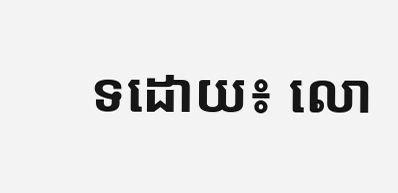ទដោយ៖ លោ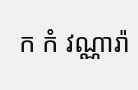ក កំ វណ្ណារ៉ា